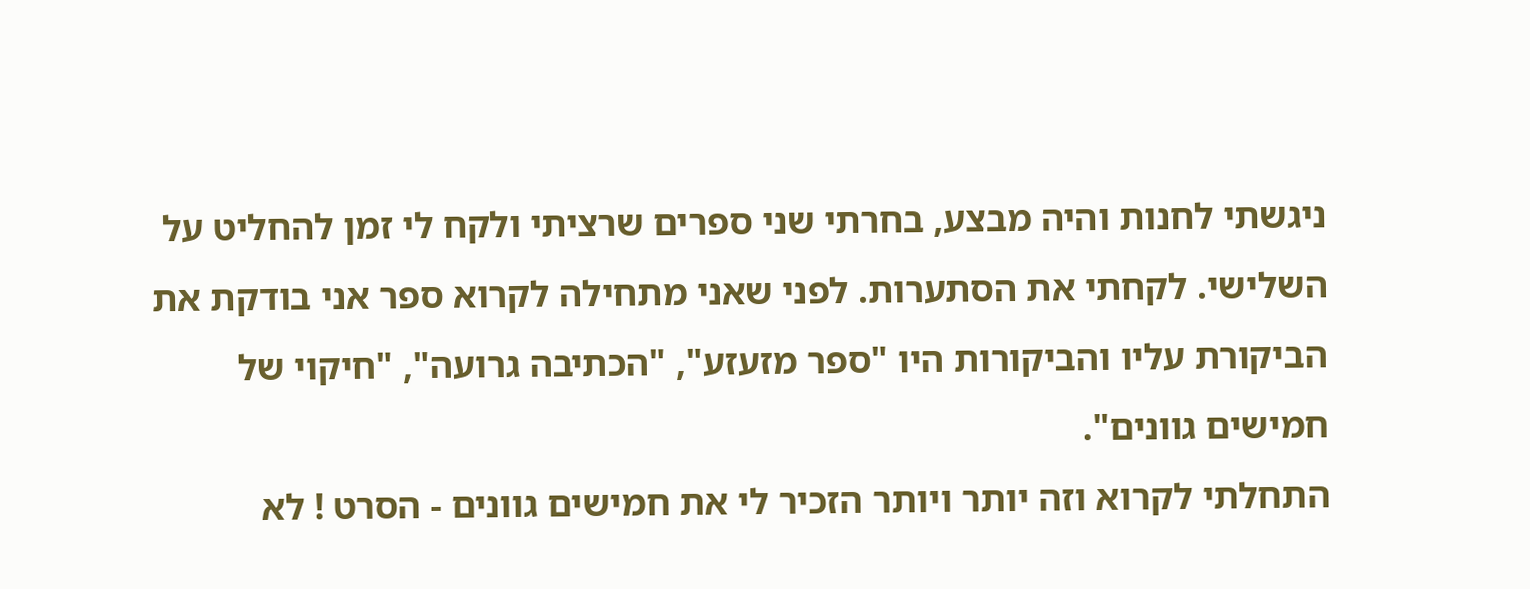ניגשתי לחנות והיה מבצע, בחרתי שני ספרים שרציתי ולקח לי זמן להחליט על השלישי. לקחתי את הסתערות. לפני שאני מתחילה לקרוא ספר אני בודקת את הביקורת עליו והביקורות היו "ספר מזעזע", "הכתיבה גרועה", "חיקוי של חמישים גוונים".
התחלתי לקרוא וזה יותר ויותר הזכיר לי את חמישים גוונים - הסרט ! לא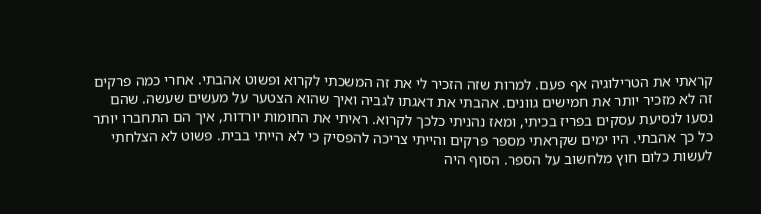קראתי את הטרילוגיה אף פעם. למרות שזה הזכיר לי את זה המשכתי לקרוא ופשוט אהבתי. אחרי כמה פרקים זה לא מזכיר יותר את חמישים גוונים. אהבתי את דאגתו לגביה ואיך שהוא הצטער על מעשים שעשה. שהם נסעו לנסיעת עסקים בפריז בכיתי, ומאז נהניתי כלכך לקרוא. ראיתי את החומות יורדות, איך הם התחברו יותר כל כך אהבתי. היו ימים שקראתי מספר פרקים והייתי צריכה להפסיק כי לא הייתי בבית. פשוט לא הצלחתי לעשות כלום חוץ מלחשוב על הספר. הסוף היה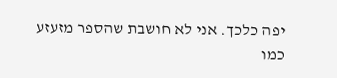יפה כלכך. אני לא חושבת שהספר מזעזע כמו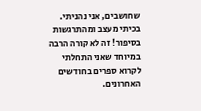שחושבים, אני נהניתי. בכיתי מעצב ומהתרגשות בסיפור! זה לא קורה הרבה במיוחד שאני התחלתי לקרוא ספרים בחודשים האחרונים.